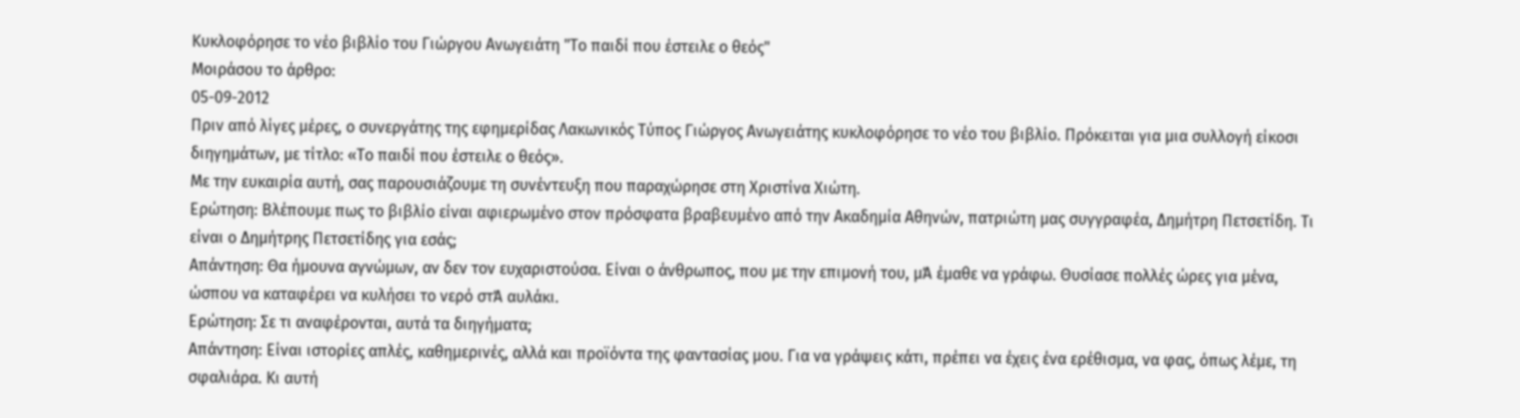Κυκλοφόρησε το νέο βιβλίο του Γιώργου Ανωγειάτη "Το παιδί που έστειλε ο θεός"
Μοιράσου το άρθρο:
05-09-2012
Πριν από λίγες μέρες, ο συνεργάτης της εφημερίδας Λακωνικός Τύπος Γιώργος Ανωγειάτης κυκλοφόρησε το νέο του βιβλίο. Πρόκειται για μια συλλογή είκοσι διηγημάτων, με τίτλο: «Το παιδί που έστειλε ο θεός».
Με την ευκαιρία αυτή, σας παρουσιάζουμε τη συνέντευξη που παραχώρησε στη Χριστίνα Χιώτη.
Ερώτηση: Βλέπουμε πως το βιβλίο είναι αφιερωμένο στον πρόσφατα βραβευμένο από την Ακαδημία Αθηνών, πατριώτη μας συγγραφέα, Δημήτρη Πετσετίδη. Τι είναι ο Δημήτρης Πετσετίδης για εσάς;
Απάντηση: Θα ήμουνα αγνώμων, αν δεν τον ευχαριστούσα. Είναι ο άνθρωπος, που με την επιμονή του, μΆ έμαθε να γράφω. Θυσίασε πολλές ώρες για μένα, ώσπου να καταφέρει να κυλήσει το νερό στΆ αυλάκι.
Ερώτηση: Σε τι αναφέρονται, αυτά τα διηγήματα;
Απάντηση: Είναι ιστορίες απλές, καθημερινές, αλλά και προϊόντα της φαντασίας μου. Για να γράψεις κάτι, πρέπει να έχεις ένα ερέθισμα, να φας, όπως λέμε, τη σφαλιάρα. Κι αυτή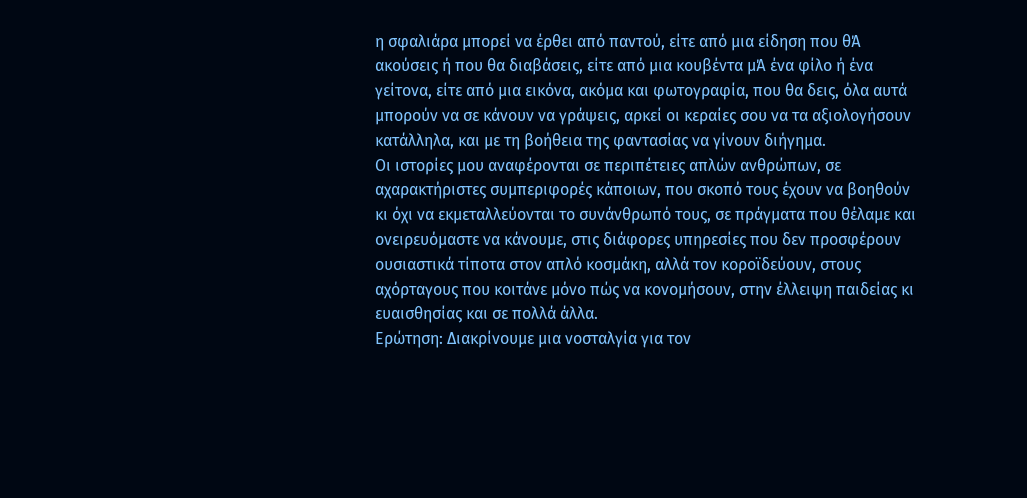η σφαλιάρα μπορεί να έρθει από παντού, είτε από μια είδηση που θΆ ακούσεις ή που θα διαβάσεις, είτε από μια κουβέντα μΆ ένα φίλο ή ένα γείτονα, είτε από μια εικόνα, ακόμα και φωτογραφία, που θα δεις, όλα αυτά μπορούν να σε κάνουν να γράψεις, αρκεί οι κεραίες σου να τα αξιολογήσουν κατάλληλα, και με τη βοήθεια της φαντασίας να γίνουν διήγημα.
Οι ιστορίες μου αναφέρονται σε περιπέτειες απλών ανθρώπων, σε αχαρακτήριστες συμπεριφορές κάποιων, που σκοπό τους έχουν να βοηθούν κι όχι να εκμεταλλεύονται το συνάνθρωπό τους, σε πράγματα που θέλαμε και ονειρευόμαστε να κάνουμε, στις διάφορες υπηρεσίες που δεν προσφέρουν ουσιαστικά τίποτα στον απλό κοσμάκη, αλλά τον κοροϊδεύουν, στους αχόρταγους που κοιτάνε μόνο πώς να κονομήσουν, στην έλλειψη παιδείας κι ευαισθησίας και σε πολλά άλλα.
Ερώτηση: Διακρίνουμε μια νοσταλγία για τον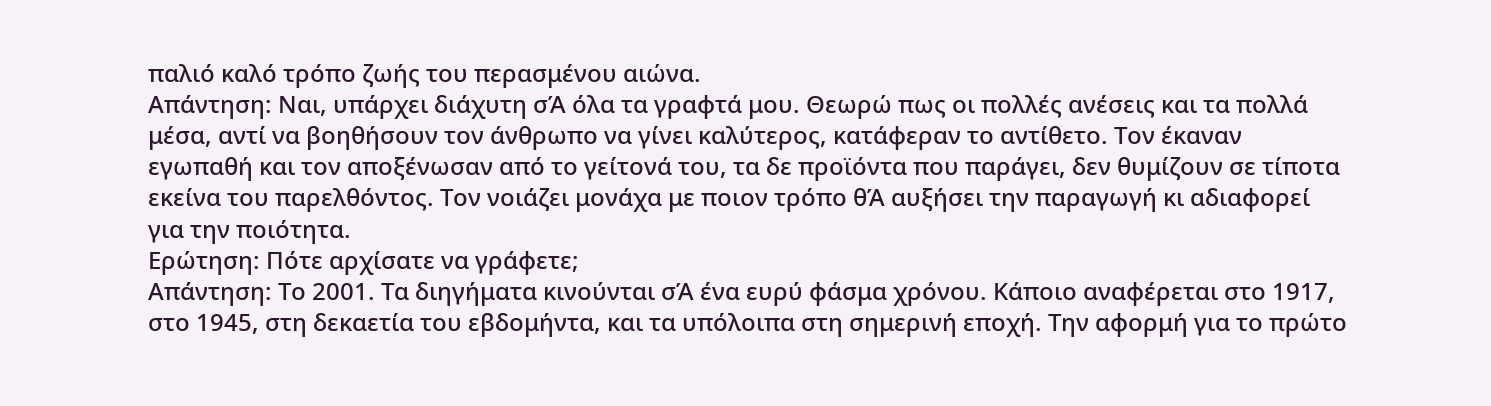παλιό καλό τρόπο ζωής του περασμένου αιώνα.
Απάντηση: Ναι, υπάρχει διάχυτη σΆ όλα τα γραφτά μου. Θεωρώ πως οι πολλές ανέσεις και τα πολλά μέσα, αντί να βοηθήσουν τον άνθρωπο να γίνει καλύτερος, κατάφεραν το αντίθετο. Τον έκαναν εγωπαθή και τον αποξένωσαν από το γείτονά του, τα δε προϊόντα που παράγει, δεν θυμίζουν σε τίποτα εκείνα του παρελθόντος. Τον νοιάζει μονάχα με ποιον τρόπο θΆ αυξήσει την παραγωγή κι αδιαφορεί για την ποιότητα.
Ερώτηση: Πότε αρχίσατε να γράφετε;
Απάντηση: Το 2001. Τα διηγήματα κινούνται σΆ ένα ευρύ φάσμα χρόνου. Κάποιο αναφέρεται στο 1917, στο 1945, στη δεκαετία του εβδομήντα, και τα υπόλοιπα στη σημερινή εποχή. Την αφορμή για το πρώτο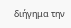διήγημα την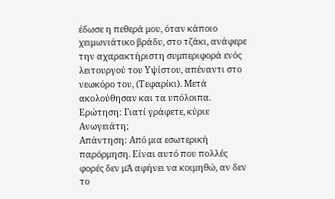έδωσε η πεθερά μου, όταν κάποιο χειμωνιάτικο βράδυ, στο τζάκι, ανάφερε την αχαρακτήριστη συμπεριφορά ενός λειτουργού του Υψίστου, απέναντι στο νεωκόρο του, (Τεφαρίκι). Μετά ακολούθησαν και τα υπόλοιπα.
Ερώτηση: Γιατί γράφετε, κύριε Ανωγειάτη;
Απάντηση: Από μια εσωτερική παρόρμηση. Είναι αυτό που πολλές φορές δεν μΆ αφήνει να κοιμηθώ, αν δεν το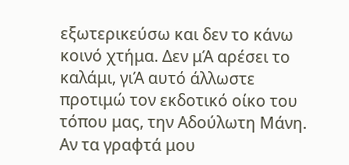εξωτερικεύσω και δεν το κάνω κοινό χτήμα. Δεν μΆ αρέσει το καλάμι, γιΆ αυτό άλλωστε προτιμώ τον εκδοτικό οίκο του τόπου μας, την Αδούλωτη Μάνη. Αν τα γραφτά μου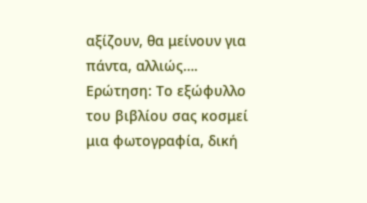αξίζουν, θα μείνουν για πάντα, αλλιώς….
Ερώτηση: Το εξώφυλλο του βιβλίου σας κοσμεί μια φωτογραφία, δική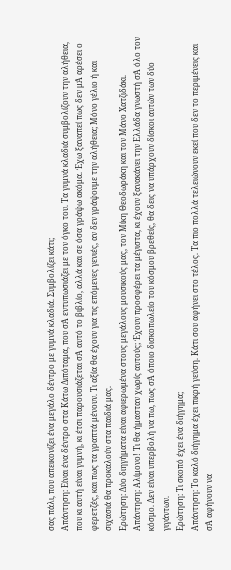σας πάλι, που απεικονίζει ένα μεγάλο δέντρο με γυμνά κλαδιά. Συμβολίζει κάτι;
Απάντηση: Είναι ένα δέντρο στα Κάτω Διπόταμα, που σΆ εντυπωσιάζει με τον όγκο του. Τα γυμνά κλαδιά συμβολίζουν την αλήθεια, που κι αυτή είναι γυμνή, κι έτσι παρουσιάζεται σΆ αυτό το βιβλίο, αλλά και σε όσα γράψω ακόμα. Έχω ξαναπεί πως δεν μΆ αρέσει ο φερετζές, και πως τα γραπτά μένουν. Τι αξία θα έχουν για τις επόμενες γενιές, αν δεν γράψουμε την αλήθεια; Μόνο γέλιο ή και σιχασιά θα προκαλούν στα παιδιά μας.
Ερώτηση: Δύο διηγήματα είναι αφιερωμένα στους μεγάλους μουσικούς μας, τον Μίκη Θεοδωράκη και τον Μάνο Χατζιδάκι.
Απάντηση: Αλίμονο! Τι θα ήμασταν χωρίς αυτούς; Έχουν προσφέρει τα μέγιστα, κι έχουν ξανακάνει την Ελλάδα γνωστή σΆ όλο τον κόσμο. Δεν είναι υπερβολή να πω, πως σΆ όποιο δισκοπωλείο του κόσμου βρεθείς, θα δεις να υπάρχουν δίσκοι αυτών των δύο γιγάντων.
Ερώτηση: Τι σκοπό έχει ένα διήγημα;
Απάντηση: Το καλό διήγημα έχει πικρή γεύση. Κάτι σου αφήνει στο τέλος. Τα πιο πολλά τελειώνουν εκεί που δεν το περιμένεις και σΆ αφήνουν να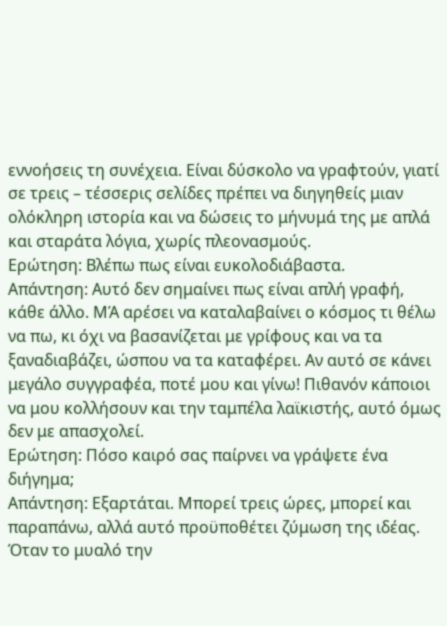εννοήσεις τη συνέχεια. Είναι δύσκολο να γραφτούν, γιατί σε τρεις – τέσσερις σελίδες πρέπει να διηγηθείς μιαν ολόκληρη ιστορία και να δώσεις το μήνυμά της με απλά και σταράτα λόγια, χωρίς πλεονασμούς.
Ερώτηση: Βλέπω πως είναι ευκολοδιάβαστα.
Απάντηση: Αυτό δεν σημαίνει πως είναι απλή γραφή, κάθε άλλο. ΜΆ αρέσει να καταλαβαίνει ο κόσμος τι θέλω να πω, κι όχι να βασανίζεται με γρίφους και να τα ξαναδιαβάζει, ώσπου να τα καταφέρει. Αν αυτό σε κάνει μεγάλο συγγραφέα, ποτέ μου και γίνω! Πιθανόν κάποιοι να μου κολλήσουν και την ταμπέλα λαϊκιστής, αυτό όμως δεν με απασχολεί.
Ερώτηση: Πόσο καιρό σας παίρνει να γράψετε ένα διήγημα;
Απάντηση: Εξαρτάται. Μπορεί τρεις ώρες, μπορεί και παραπάνω, αλλά αυτό προϋποθέτει ζύμωση της ιδέας. Όταν το μυαλό την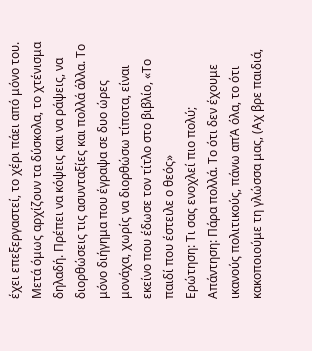έχει επεξεργαστεί, το χέρι πάει από μόνο του. Μετά όμως αρχίζουν τα δύσκολα, το χτένισμα δηλαδή. Πρέπει να κόψεις και να ράψεις, να διορθώσεις τις ασυνταξίες και πολλά άλλα. Το μόνο διήγημα που έγραψα σε δυο ώρες μονάχα, χωρίς να διορθώσω τίποτα, είναι εκείνο που έδωσε τον τίτλο στο βιβλίο, «Το παιδί που έστειλε ο θεός»
Ερώτηση: Τι σας ενοχλεί πιο πολύ;
Απάντηση: Πάρα πολλά. Το ότι δεν έχουμε ικανούς πολιτικούς, πάνω απΆ όλα, το ότι κακοποιούμε τη γλώσσα μας, (Αχ βρε παιδιά,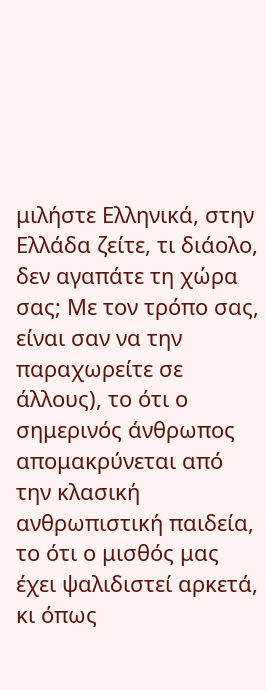μιλήστε Ελληνικά, στην Ελλάδα ζείτε, τι διάολο, δεν αγαπάτε τη χώρα σας; Με τον τρόπο σας, είναι σαν να την παραχωρείτε σε άλλους), το ότι ο σημερινός άνθρωπος απομακρύνεται από την κλασική ανθρωπιστική παιδεία, το ότι ο μισθός μας έχει ψαλιδιστεί αρκετά, κι όπως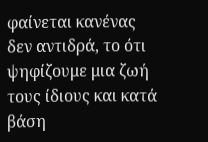φαίνεται κανένας δεν αντιδρά, το ότι ψηφίζουμε μια ζωή τους ίδιους και κατά βάση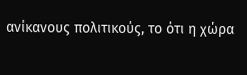ανίκανους πολιτικούς, το ότι η χώρα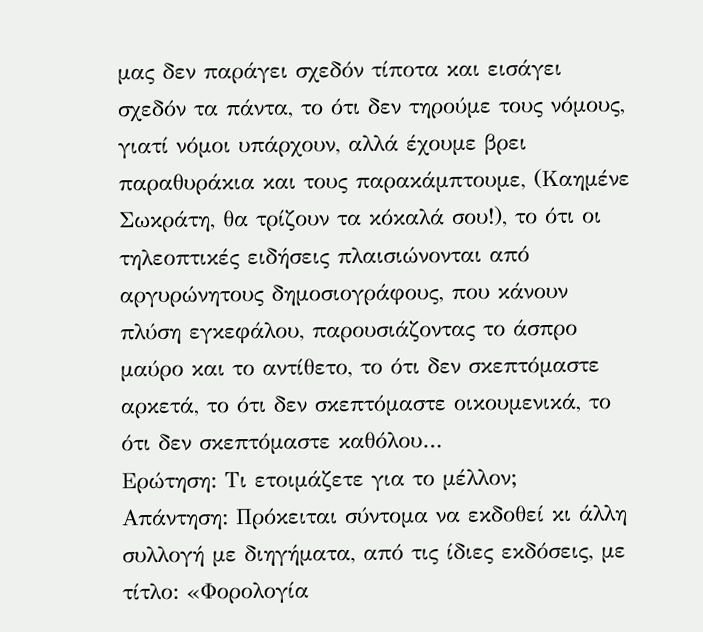μας δεν παράγει σχεδόν τίποτα και εισάγει σχεδόν τα πάντα, το ότι δεν τηρούμε τους νόμους, γιατί νόμοι υπάρχουν, αλλά έχουμε βρει παραθυράκια και τους παρακάμπτουμε, (Καημένε Σωκράτη, θα τρίζουν τα κόκαλά σου!), το ότι οι τηλεοπτικές ειδήσεις πλαισιώνονται από αργυρώνητους δημοσιογράφους, που κάνουν πλύση εγκεφάλου, παρουσιάζοντας το άσπρο μαύρο και το αντίθετο, το ότι δεν σκεπτόμαστε αρκετά, το ότι δεν σκεπτόμαστε οικουμενικά, το ότι δεν σκεπτόμαστε καθόλου…
Ερώτηση: Τι ετοιμάζετε για το μέλλον;
Απάντηση: Πρόκειται σύντομα να εκδοθεί κι άλλη συλλογή με διηγήματα, από τις ίδιες εκδόσεις, με τίτλο: «Φορολογία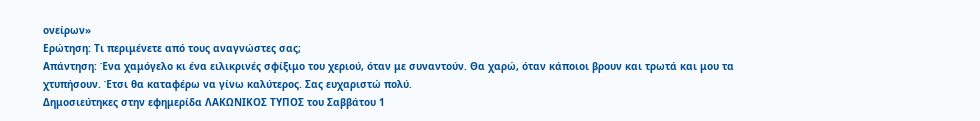ονείρων»
Ερώτηση: Τι περιμένετε από τους αναγνώστες σας;
Απάντηση: Ένα χαμόγελο κι ένα ειλικρινές σφίξιμο του χεριού, όταν με συναντούν. Θα χαρώ, όταν κάποιοι βρουν και τρωτά και μου τα χτυπήσουν. Έτσι θα καταφέρω να γίνω καλύτερος. Σας ευχαριστώ πολύ.
Δημοσιεύτηκες στην εφημερίδα ΛΑΚΩΝΙΚΟΣ ΤΥΠΟΣ του Σαββάτου 1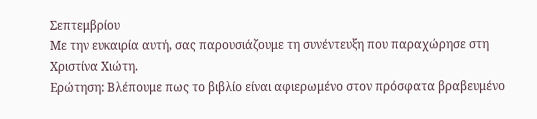Σεπτεμβρίου
Με την ευκαιρία αυτή, σας παρουσιάζουμε τη συνέντευξη που παραχώρησε στη Χριστίνα Χιώτη.
Ερώτηση: Βλέπουμε πως το βιβλίο είναι αφιερωμένο στον πρόσφατα βραβευμένο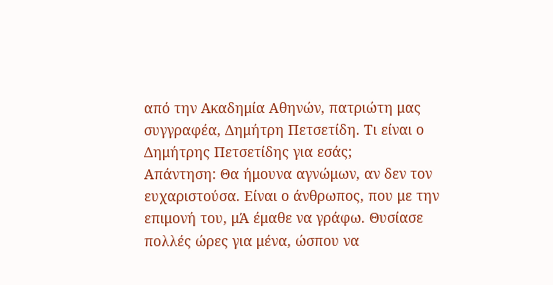από την Ακαδημία Αθηνών, πατριώτη μας συγγραφέα, Δημήτρη Πετσετίδη. Τι είναι ο Δημήτρης Πετσετίδης για εσάς;
Απάντηση: Θα ήμουνα αγνώμων, αν δεν τον ευχαριστούσα. Είναι ο άνθρωπος, που με την επιμονή του, μΆ έμαθε να γράφω. Θυσίασε πολλές ώρες για μένα, ώσπου να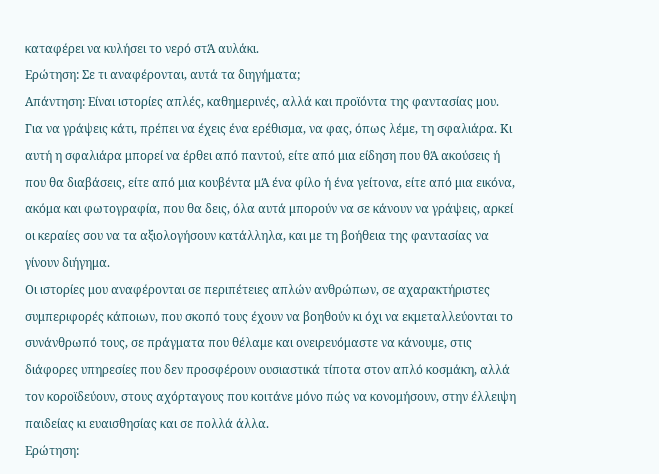καταφέρει να κυλήσει το νερό στΆ αυλάκι.
Ερώτηση: Σε τι αναφέρονται, αυτά τα διηγήματα;
Απάντηση: Είναι ιστορίες απλές, καθημερινές, αλλά και προϊόντα της φαντασίας μου. Για να γράψεις κάτι, πρέπει να έχεις ένα ερέθισμα, να φας, όπως λέμε, τη σφαλιάρα. Κι αυτή η σφαλιάρα μπορεί να έρθει από παντού, είτε από μια είδηση που θΆ ακούσεις ή που θα διαβάσεις, είτε από μια κουβέντα μΆ ένα φίλο ή ένα γείτονα, είτε από μια εικόνα, ακόμα και φωτογραφία, που θα δεις, όλα αυτά μπορούν να σε κάνουν να γράψεις, αρκεί οι κεραίες σου να τα αξιολογήσουν κατάλληλα, και με τη βοήθεια της φαντασίας να γίνουν διήγημα.
Οι ιστορίες μου αναφέρονται σε περιπέτειες απλών ανθρώπων, σε αχαρακτήριστες συμπεριφορές κάποιων, που σκοπό τους έχουν να βοηθούν κι όχι να εκμεταλλεύονται το συνάνθρωπό τους, σε πράγματα που θέλαμε και ονειρευόμαστε να κάνουμε, στις διάφορες υπηρεσίες που δεν προσφέρουν ουσιαστικά τίποτα στον απλό κοσμάκη, αλλά τον κοροϊδεύουν, στους αχόρταγους που κοιτάνε μόνο πώς να κονομήσουν, στην έλλειψη παιδείας κι ευαισθησίας και σε πολλά άλλα.
Ερώτηση: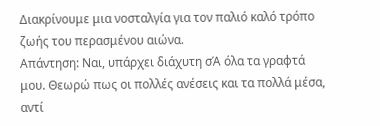Διακρίνουμε μια νοσταλγία για τον παλιό καλό τρόπο ζωής του περασμένου αιώνα.
Απάντηση: Ναι, υπάρχει διάχυτη σΆ όλα τα γραφτά μου. Θεωρώ πως οι πολλές ανέσεις και τα πολλά μέσα, αντί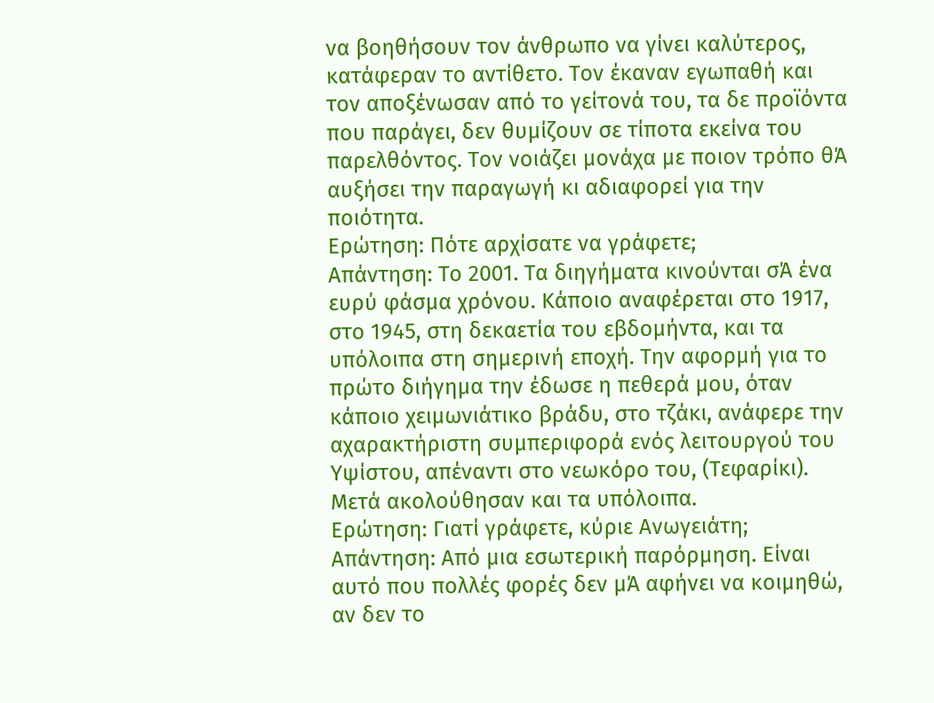να βοηθήσουν τον άνθρωπο να γίνει καλύτερος, κατάφεραν το αντίθετο. Τον έκαναν εγωπαθή και τον αποξένωσαν από το γείτονά του, τα δε προϊόντα που παράγει, δεν θυμίζουν σε τίποτα εκείνα του παρελθόντος. Τον νοιάζει μονάχα με ποιον τρόπο θΆ αυξήσει την παραγωγή κι αδιαφορεί για την ποιότητα.
Ερώτηση: Πότε αρχίσατε να γράφετε;
Απάντηση: Το 2001. Τα διηγήματα κινούνται σΆ ένα ευρύ φάσμα χρόνου. Κάποιο αναφέρεται στο 1917, στο 1945, στη δεκαετία του εβδομήντα, και τα υπόλοιπα στη σημερινή εποχή. Την αφορμή για το πρώτο διήγημα την έδωσε η πεθερά μου, όταν κάποιο χειμωνιάτικο βράδυ, στο τζάκι, ανάφερε την αχαρακτήριστη συμπεριφορά ενός λειτουργού του Υψίστου, απέναντι στο νεωκόρο του, (Τεφαρίκι). Μετά ακολούθησαν και τα υπόλοιπα.
Ερώτηση: Γιατί γράφετε, κύριε Ανωγειάτη;
Απάντηση: Από μια εσωτερική παρόρμηση. Είναι αυτό που πολλές φορές δεν μΆ αφήνει να κοιμηθώ, αν δεν το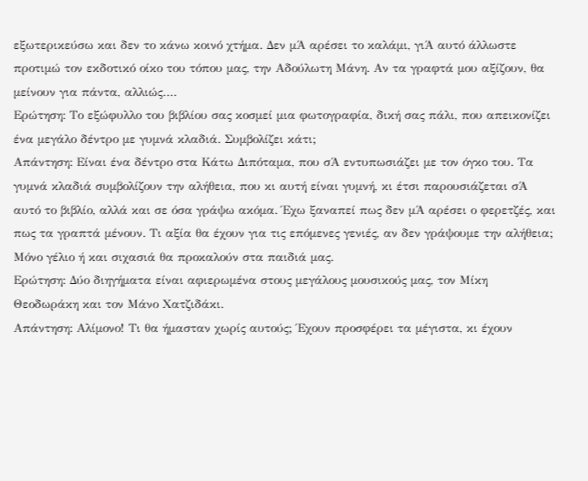εξωτερικεύσω και δεν το κάνω κοινό χτήμα. Δεν μΆ αρέσει το καλάμι, γιΆ αυτό άλλωστε προτιμώ τον εκδοτικό οίκο του τόπου μας, την Αδούλωτη Μάνη. Αν τα γραφτά μου αξίζουν, θα μείνουν για πάντα, αλλιώς….
Ερώτηση: Το εξώφυλλο του βιβλίου σας κοσμεί μια φωτογραφία, δική σας πάλι, που απεικονίζει ένα μεγάλο δέντρο με γυμνά κλαδιά. Συμβολίζει κάτι;
Απάντηση: Είναι ένα δέντρο στα Κάτω Διπόταμα, που σΆ εντυπωσιάζει με τον όγκο του. Τα γυμνά κλαδιά συμβολίζουν την αλήθεια, που κι αυτή είναι γυμνή, κι έτσι παρουσιάζεται σΆ αυτό το βιβλίο, αλλά και σε όσα γράψω ακόμα. Έχω ξαναπεί πως δεν μΆ αρέσει ο φερετζές, και πως τα γραπτά μένουν. Τι αξία θα έχουν για τις επόμενες γενιές, αν δεν γράψουμε την αλήθεια; Μόνο γέλιο ή και σιχασιά θα προκαλούν στα παιδιά μας.
Ερώτηση: Δύο διηγήματα είναι αφιερωμένα στους μεγάλους μουσικούς μας, τον Μίκη Θεοδωράκη και τον Μάνο Χατζιδάκι.
Απάντηση: Αλίμονο! Τι θα ήμασταν χωρίς αυτούς; Έχουν προσφέρει τα μέγιστα, κι έχουν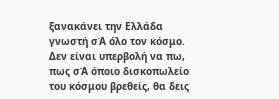ξανακάνει την Ελλάδα γνωστή σΆ όλο τον κόσμο. Δεν είναι υπερβολή να πω, πως σΆ όποιο δισκοπωλείο του κόσμου βρεθείς, θα δεις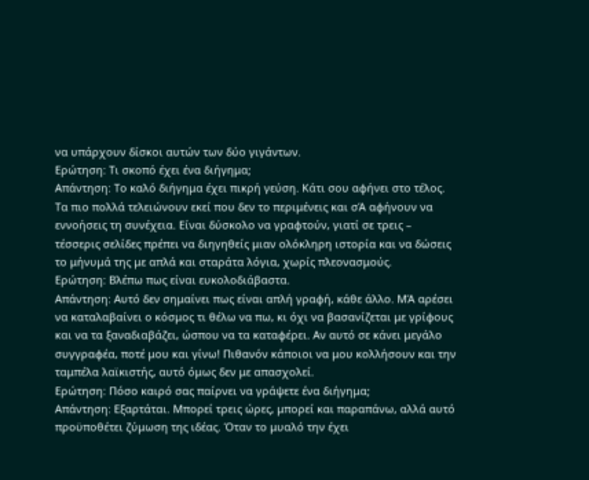να υπάρχουν δίσκοι αυτών των δύο γιγάντων.
Ερώτηση: Τι σκοπό έχει ένα διήγημα;
Απάντηση: Το καλό διήγημα έχει πικρή γεύση. Κάτι σου αφήνει στο τέλος. Τα πιο πολλά τελειώνουν εκεί που δεν το περιμένεις και σΆ αφήνουν να εννοήσεις τη συνέχεια. Είναι δύσκολο να γραφτούν, γιατί σε τρεις – τέσσερις σελίδες πρέπει να διηγηθείς μιαν ολόκληρη ιστορία και να δώσεις το μήνυμά της με απλά και σταράτα λόγια, χωρίς πλεονασμούς.
Ερώτηση: Βλέπω πως είναι ευκολοδιάβαστα.
Απάντηση: Αυτό δεν σημαίνει πως είναι απλή γραφή, κάθε άλλο. ΜΆ αρέσει να καταλαβαίνει ο κόσμος τι θέλω να πω, κι όχι να βασανίζεται με γρίφους και να τα ξαναδιαβάζει, ώσπου να τα καταφέρει. Αν αυτό σε κάνει μεγάλο συγγραφέα, ποτέ μου και γίνω! Πιθανόν κάποιοι να μου κολλήσουν και την ταμπέλα λαϊκιστής, αυτό όμως δεν με απασχολεί.
Ερώτηση: Πόσο καιρό σας παίρνει να γράψετε ένα διήγημα;
Απάντηση: Εξαρτάται. Μπορεί τρεις ώρες, μπορεί και παραπάνω, αλλά αυτό προϋποθέτει ζύμωση της ιδέας. Όταν το μυαλό την έχει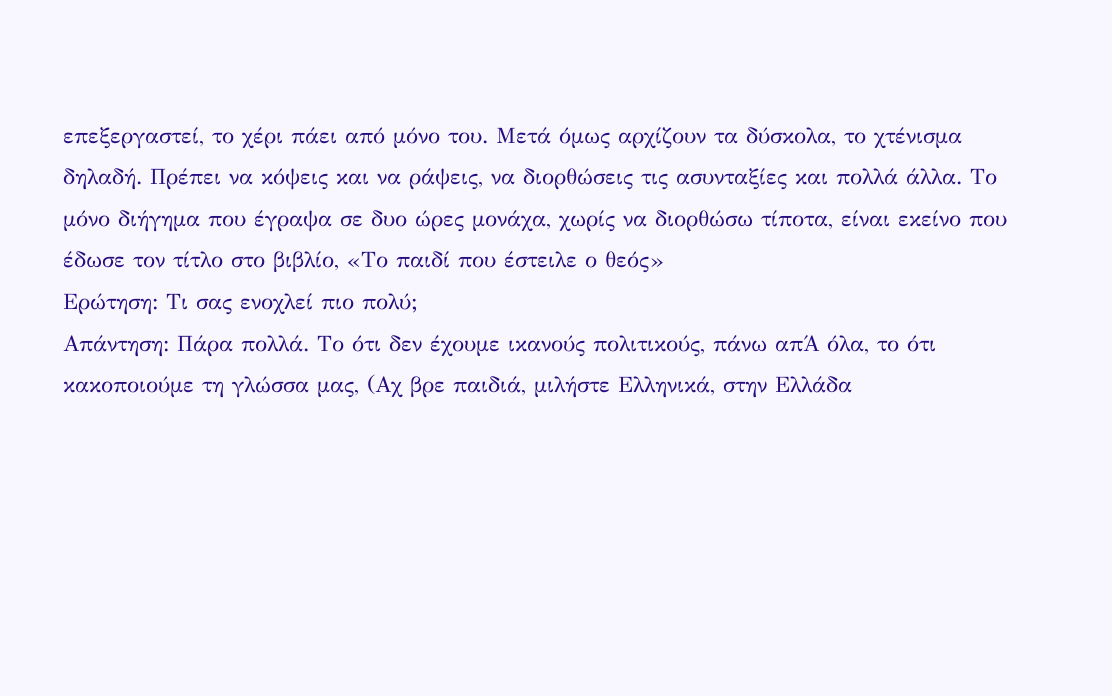επεξεργαστεί, το χέρι πάει από μόνο του. Μετά όμως αρχίζουν τα δύσκολα, το χτένισμα δηλαδή. Πρέπει να κόψεις και να ράψεις, να διορθώσεις τις ασυνταξίες και πολλά άλλα. Το μόνο διήγημα που έγραψα σε δυο ώρες μονάχα, χωρίς να διορθώσω τίποτα, είναι εκείνο που έδωσε τον τίτλο στο βιβλίο, «Το παιδί που έστειλε ο θεός»
Ερώτηση: Τι σας ενοχλεί πιο πολύ;
Απάντηση: Πάρα πολλά. Το ότι δεν έχουμε ικανούς πολιτικούς, πάνω απΆ όλα, το ότι κακοποιούμε τη γλώσσα μας, (Αχ βρε παιδιά, μιλήστε Ελληνικά, στην Ελλάδα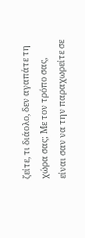ζείτε, τι διάολο, δεν αγαπάτε τη χώρα σας; Με τον τρόπο σας, είναι σαν να την παραχωρείτε σε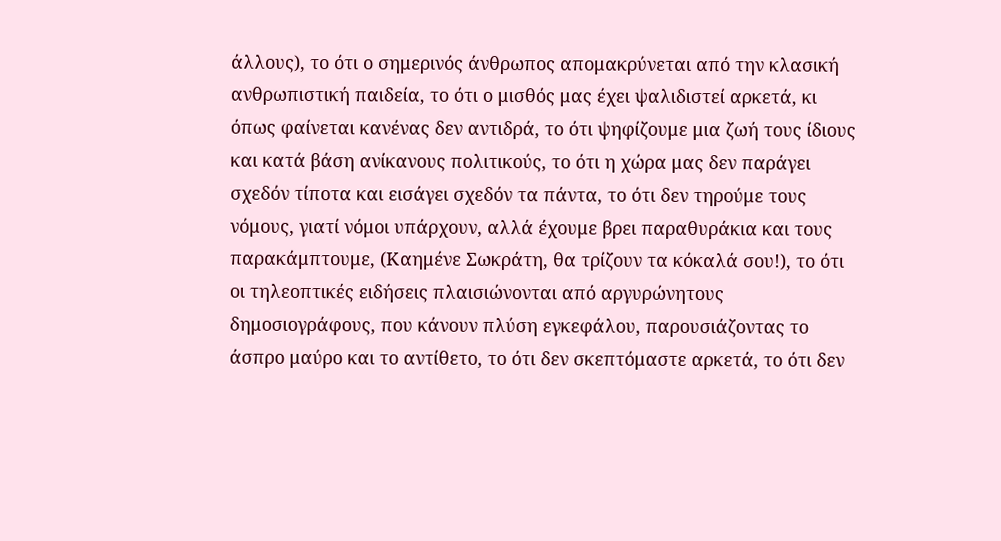άλλους), το ότι ο σημερινός άνθρωπος απομακρύνεται από την κλασική ανθρωπιστική παιδεία, το ότι ο μισθός μας έχει ψαλιδιστεί αρκετά, κι όπως φαίνεται κανένας δεν αντιδρά, το ότι ψηφίζουμε μια ζωή τους ίδιους και κατά βάση ανίκανους πολιτικούς, το ότι η χώρα μας δεν παράγει σχεδόν τίποτα και εισάγει σχεδόν τα πάντα, το ότι δεν τηρούμε τους νόμους, γιατί νόμοι υπάρχουν, αλλά έχουμε βρει παραθυράκια και τους παρακάμπτουμε, (Καημένε Σωκράτη, θα τρίζουν τα κόκαλά σου!), το ότι οι τηλεοπτικές ειδήσεις πλαισιώνονται από αργυρώνητους δημοσιογράφους, που κάνουν πλύση εγκεφάλου, παρουσιάζοντας το άσπρο μαύρο και το αντίθετο, το ότι δεν σκεπτόμαστε αρκετά, το ότι δεν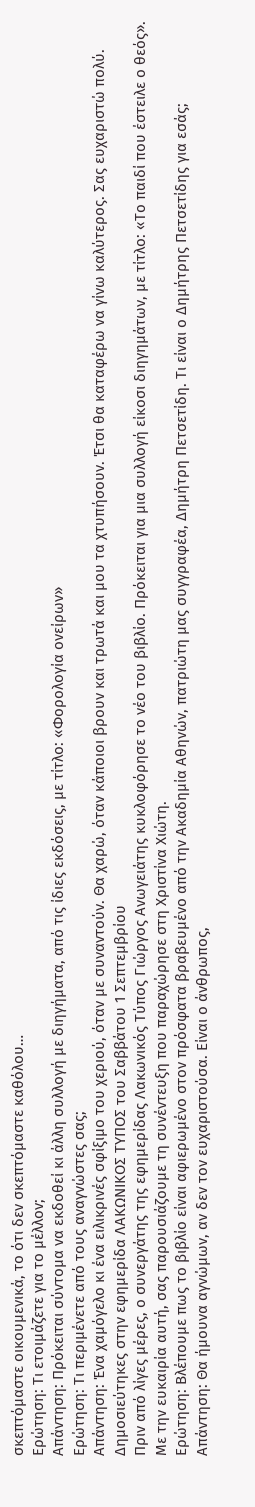σκεπτόμαστε οικουμενικά, το ότι δεν σκεπτόμαστε καθόλου…
Ερώτηση: Τι ετοιμάζετε για το μέλλον;
Απάντηση: Πρόκειται σύντομα να εκδοθεί κι άλλη συλλογή με διηγήματα, από τις ίδιες εκδόσεις, με τίτλο: «Φορολογία ονείρων»
Ερώτηση: Τι περιμένετε από τους αναγνώστες σας;
Απάντηση: Ένα χαμόγελο κι ένα ειλικρινές σφίξιμο του χεριού, όταν με συναντούν. Θα χαρώ, όταν κάποιοι βρουν και τρωτά και μου τα χτυπήσουν. Έτσι θα καταφέρω να γίνω καλύτερος. Σας ευχαριστώ πολύ.
Δημοσιεύτηκες στην εφημερίδα ΛΑΚΩΝΙΚΟΣ ΤΥΠΟΣ του Σαββάτου 1 Σεπτεμβρίου
Πριν από λίγες μέρες, ο συνεργάτης της εφημερίδας Λακωνικός Τύπος Γιώργος Ανωγειάτης κυκλοφόρησε το νέο του βιβλίο. Πρόκειται για μια συλλογή είκοσι διηγημάτων, με τίτλο: «Το παιδί που έστειλε ο θεός».
Με την ευκαιρία αυτή, σας παρουσιάζουμε τη συνέντευξη που παραχώρησε στη Χριστίνα Χιώτη.
Ερώτηση: Βλέπουμε πως το βιβλίο είναι αφιερωμένο στον πρόσφατα βραβευμένο από την Ακαδημία Αθηνών, πατριώτη μας συγγραφέα, Δημήτρη Πετσετίδη. Τι είναι ο Δημήτρης Πετσετίδης για εσάς;
Απάντηση: Θα ήμουνα αγνώμων, αν δεν τον ευχαριστούσα. Είναι ο άνθρωπος,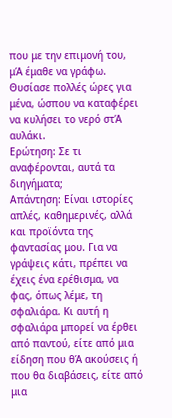που με την επιμονή του, μΆ έμαθε να γράφω. Θυσίασε πολλές ώρες για μένα, ώσπου να καταφέρει να κυλήσει το νερό στΆ αυλάκι.
Ερώτηση: Σε τι αναφέρονται, αυτά τα διηγήματα;
Απάντηση: Είναι ιστορίες απλές, καθημερινές, αλλά και προϊόντα της φαντασίας μου. Για να γράψεις κάτι, πρέπει να έχεις ένα ερέθισμα, να φας, όπως λέμε, τη σφαλιάρα. Κι αυτή η σφαλιάρα μπορεί να έρθει από παντού, είτε από μια είδηση που θΆ ακούσεις ή που θα διαβάσεις, είτε από μια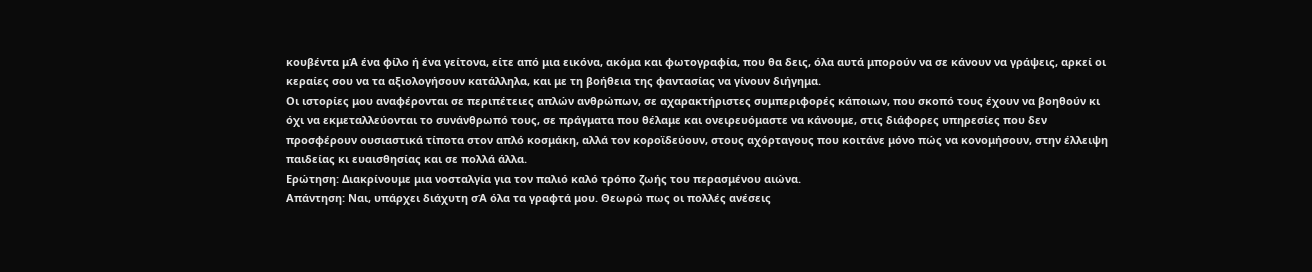κουβέντα μΆ ένα φίλο ή ένα γείτονα, είτε από μια εικόνα, ακόμα και φωτογραφία, που θα δεις, όλα αυτά μπορούν να σε κάνουν να γράψεις, αρκεί οι κεραίες σου να τα αξιολογήσουν κατάλληλα, και με τη βοήθεια της φαντασίας να γίνουν διήγημα.
Οι ιστορίες μου αναφέρονται σε περιπέτειες απλών ανθρώπων, σε αχαρακτήριστες συμπεριφορές κάποιων, που σκοπό τους έχουν να βοηθούν κι όχι να εκμεταλλεύονται το συνάνθρωπό τους, σε πράγματα που θέλαμε και ονειρευόμαστε να κάνουμε, στις διάφορες υπηρεσίες που δεν προσφέρουν ουσιαστικά τίποτα στον απλό κοσμάκη, αλλά τον κοροϊδεύουν, στους αχόρταγους που κοιτάνε μόνο πώς να κονομήσουν, στην έλλειψη παιδείας κι ευαισθησίας και σε πολλά άλλα.
Ερώτηση: Διακρίνουμε μια νοσταλγία για τον παλιό καλό τρόπο ζωής του περασμένου αιώνα.
Απάντηση: Ναι, υπάρχει διάχυτη σΆ όλα τα γραφτά μου. Θεωρώ πως οι πολλές ανέσεις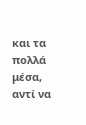και τα πολλά μέσα, αντί να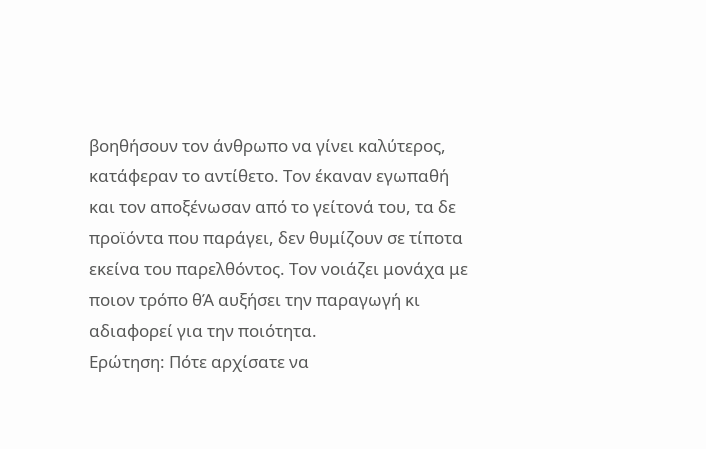βοηθήσουν τον άνθρωπο να γίνει καλύτερος, κατάφεραν το αντίθετο. Τον έκαναν εγωπαθή και τον αποξένωσαν από το γείτονά του, τα δε προϊόντα που παράγει, δεν θυμίζουν σε τίποτα εκείνα του παρελθόντος. Τον νοιάζει μονάχα με ποιον τρόπο θΆ αυξήσει την παραγωγή κι αδιαφορεί για την ποιότητα.
Ερώτηση: Πότε αρχίσατε να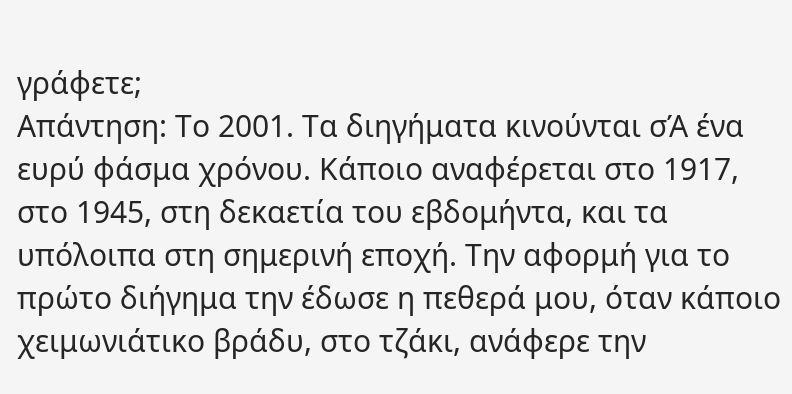γράφετε;
Απάντηση: Το 2001. Τα διηγήματα κινούνται σΆ ένα ευρύ φάσμα χρόνου. Κάποιο αναφέρεται στο 1917, στο 1945, στη δεκαετία του εβδομήντα, και τα υπόλοιπα στη σημερινή εποχή. Την αφορμή για το πρώτο διήγημα την έδωσε η πεθερά μου, όταν κάποιο χειμωνιάτικο βράδυ, στο τζάκι, ανάφερε την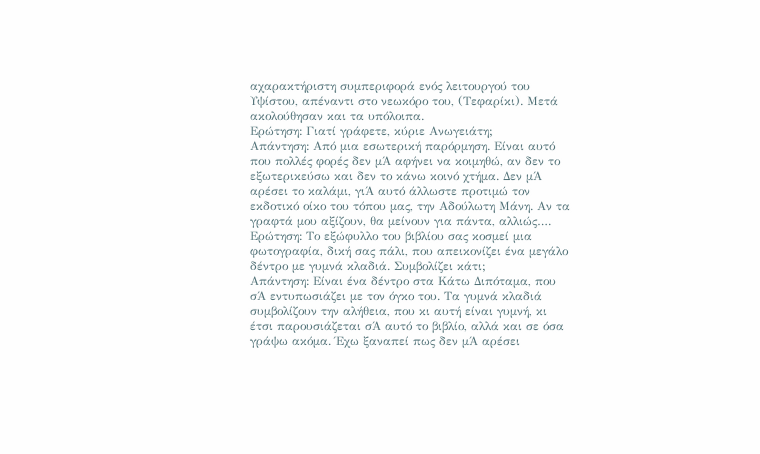αχαρακτήριστη συμπεριφορά ενός λειτουργού του Υψίστου, απέναντι στο νεωκόρο του, (Τεφαρίκι). Μετά ακολούθησαν και τα υπόλοιπα.
Ερώτηση: Γιατί γράφετε, κύριε Ανωγειάτη;
Απάντηση: Από μια εσωτερική παρόρμηση. Είναι αυτό που πολλές φορές δεν μΆ αφήνει να κοιμηθώ, αν δεν το εξωτερικεύσω και δεν το κάνω κοινό χτήμα. Δεν μΆ αρέσει το καλάμι, γιΆ αυτό άλλωστε προτιμώ τον εκδοτικό οίκο του τόπου μας, την Αδούλωτη Μάνη. Αν τα γραφτά μου αξίζουν, θα μείνουν για πάντα, αλλιώς….
Ερώτηση: Το εξώφυλλο του βιβλίου σας κοσμεί μια φωτογραφία, δική σας πάλι, που απεικονίζει ένα μεγάλο δέντρο με γυμνά κλαδιά. Συμβολίζει κάτι;
Απάντηση: Είναι ένα δέντρο στα Κάτω Διπόταμα, που σΆ εντυπωσιάζει με τον όγκο του. Τα γυμνά κλαδιά συμβολίζουν την αλήθεια, που κι αυτή είναι γυμνή, κι έτσι παρουσιάζεται σΆ αυτό το βιβλίο, αλλά και σε όσα γράψω ακόμα. Έχω ξαναπεί πως δεν μΆ αρέσει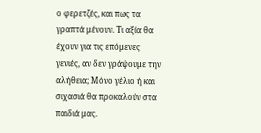ο φερετζές, και πως τα γραπτά μένουν. Τι αξία θα έχουν για τις επόμενες γενιές, αν δεν γράψουμε την αλήθεια; Μόνο γέλιο ή και σιχασιά θα προκαλούν στα παιδιά μας.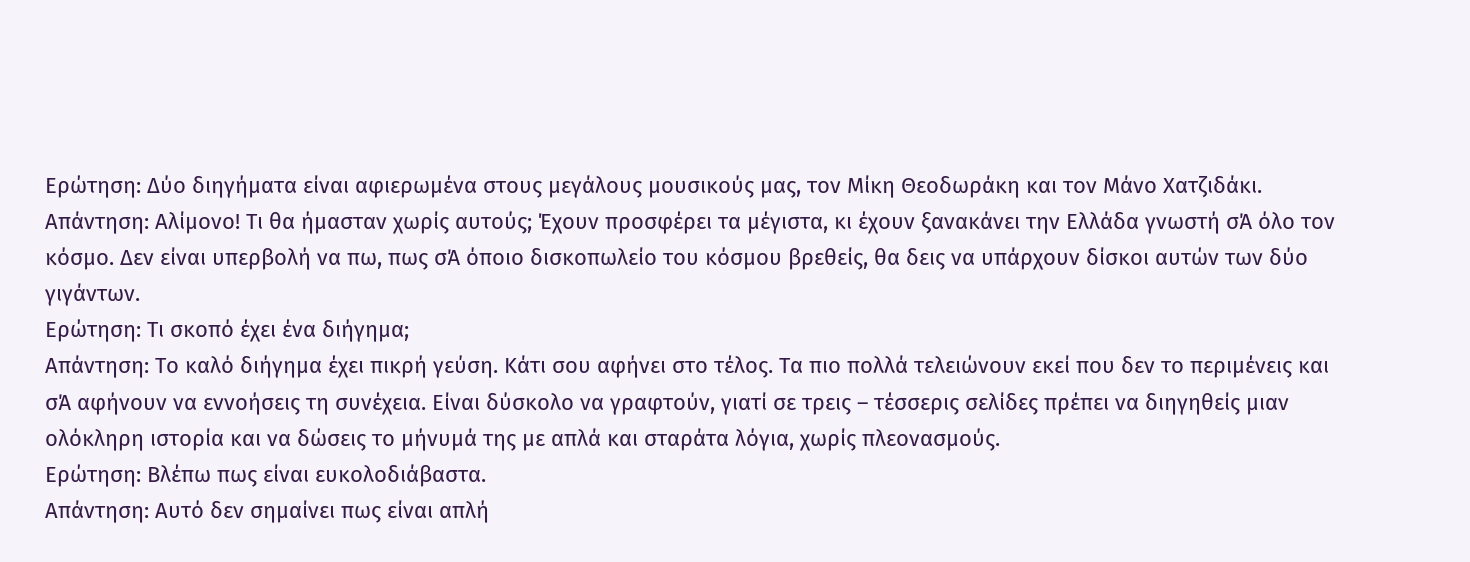Ερώτηση: Δύο διηγήματα είναι αφιερωμένα στους μεγάλους μουσικούς μας, τον Μίκη Θεοδωράκη και τον Μάνο Χατζιδάκι.
Απάντηση: Αλίμονο! Τι θα ήμασταν χωρίς αυτούς; Έχουν προσφέρει τα μέγιστα, κι έχουν ξανακάνει την Ελλάδα γνωστή σΆ όλο τον κόσμο. Δεν είναι υπερβολή να πω, πως σΆ όποιο δισκοπωλείο του κόσμου βρεθείς, θα δεις να υπάρχουν δίσκοι αυτών των δύο γιγάντων.
Ερώτηση: Τι σκοπό έχει ένα διήγημα;
Απάντηση: Το καλό διήγημα έχει πικρή γεύση. Κάτι σου αφήνει στο τέλος. Τα πιο πολλά τελειώνουν εκεί που δεν το περιμένεις και σΆ αφήνουν να εννοήσεις τη συνέχεια. Είναι δύσκολο να γραφτούν, γιατί σε τρεις – τέσσερις σελίδες πρέπει να διηγηθείς μιαν ολόκληρη ιστορία και να δώσεις το μήνυμά της με απλά και σταράτα λόγια, χωρίς πλεονασμούς.
Ερώτηση: Βλέπω πως είναι ευκολοδιάβαστα.
Απάντηση: Αυτό δεν σημαίνει πως είναι απλή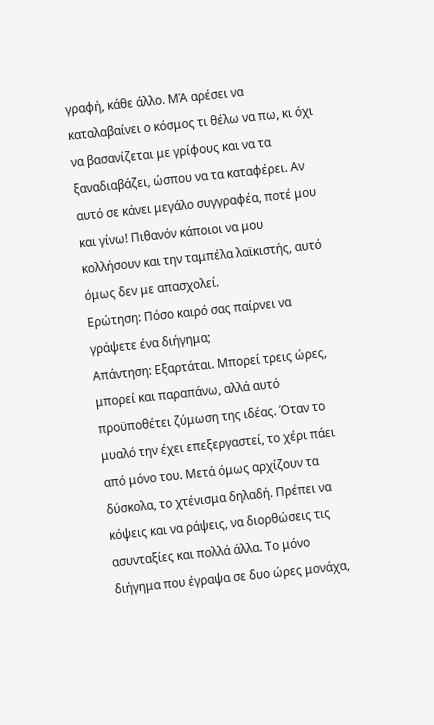γραφή, κάθε άλλο. ΜΆ αρέσει να καταλαβαίνει ο κόσμος τι θέλω να πω, κι όχι να βασανίζεται με γρίφους και να τα ξαναδιαβάζει, ώσπου να τα καταφέρει. Αν αυτό σε κάνει μεγάλο συγγραφέα, ποτέ μου και γίνω! Πιθανόν κάποιοι να μου κολλήσουν και την ταμπέλα λαϊκιστής, αυτό όμως δεν με απασχολεί.
Ερώτηση: Πόσο καιρό σας παίρνει να γράψετε ένα διήγημα;
Απάντηση: Εξαρτάται. Μπορεί τρεις ώρες, μπορεί και παραπάνω, αλλά αυτό προϋποθέτει ζύμωση της ιδέας. Όταν το μυαλό την έχει επεξεργαστεί, το χέρι πάει από μόνο του. Μετά όμως αρχίζουν τα δύσκολα, το χτένισμα δηλαδή. Πρέπει να κόψεις και να ράψεις, να διορθώσεις τις ασυνταξίες και πολλά άλλα. Το μόνο διήγημα που έγραψα σε δυο ώρες μονάχα,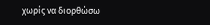χωρίς να διορθώσω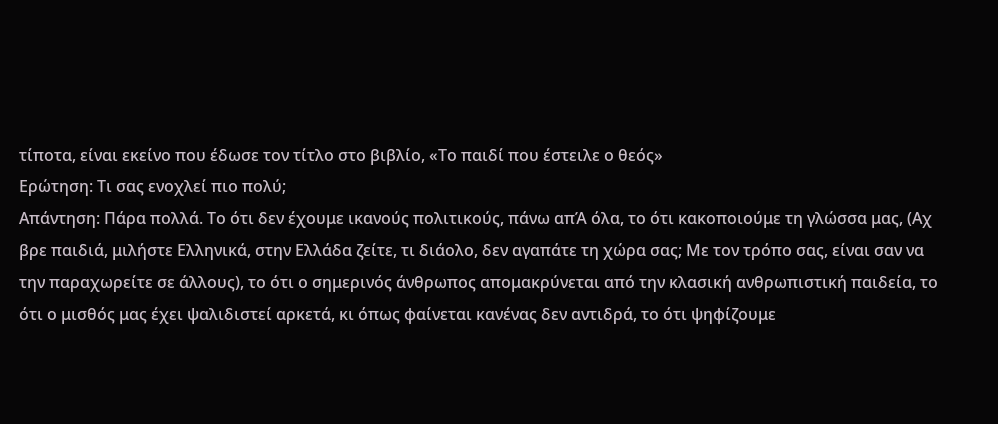τίποτα, είναι εκείνο που έδωσε τον τίτλο στο βιβλίο, «Το παιδί που έστειλε ο θεός»
Ερώτηση: Τι σας ενοχλεί πιο πολύ;
Απάντηση: Πάρα πολλά. Το ότι δεν έχουμε ικανούς πολιτικούς, πάνω απΆ όλα, το ότι κακοποιούμε τη γλώσσα μας, (Αχ βρε παιδιά, μιλήστε Ελληνικά, στην Ελλάδα ζείτε, τι διάολο, δεν αγαπάτε τη χώρα σας; Με τον τρόπο σας, είναι σαν να την παραχωρείτε σε άλλους), το ότι ο σημερινός άνθρωπος απομακρύνεται από την κλασική ανθρωπιστική παιδεία, το ότι ο μισθός μας έχει ψαλιδιστεί αρκετά, κι όπως φαίνεται κανένας δεν αντιδρά, το ότι ψηφίζουμε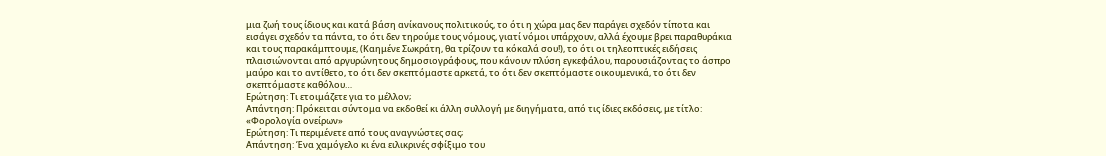μια ζωή τους ίδιους και κατά βάση ανίκανους πολιτικούς, το ότι η χώρα μας δεν παράγει σχεδόν τίποτα και εισάγει σχεδόν τα πάντα, το ότι δεν τηρούμε τους νόμους, γιατί νόμοι υπάρχουν, αλλά έχουμε βρει παραθυράκια και τους παρακάμπτουμε, (Καημένε Σωκράτη, θα τρίζουν τα κόκαλά σου!), το ότι οι τηλεοπτικές ειδήσεις πλαισιώνονται από αργυρώνητους δημοσιογράφους, που κάνουν πλύση εγκεφάλου, παρουσιάζοντας το άσπρο μαύρο και το αντίθετο, το ότι δεν σκεπτόμαστε αρκετά, το ότι δεν σκεπτόμαστε οικουμενικά, το ότι δεν σκεπτόμαστε καθόλου…
Ερώτηση: Τι ετοιμάζετε για το μέλλον;
Απάντηση: Πρόκειται σύντομα να εκδοθεί κι άλλη συλλογή με διηγήματα, από τις ίδιες εκδόσεις, με τίτλο: «Φορολογία ονείρων»
Ερώτηση: Τι περιμένετε από τους αναγνώστες σας;
Απάντηση: Ένα χαμόγελο κι ένα ειλικρινές σφίξιμο του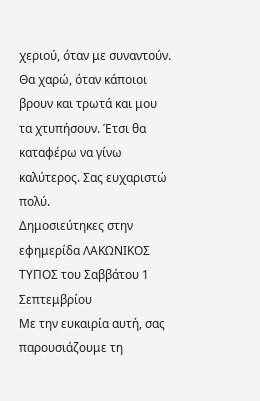χεριού, όταν με συναντούν. Θα χαρώ, όταν κάποιοι βρουν και τρωτά και μου τα χτυπήσουν. Έτσι θα καταφέρω να γίνω καλύτερος. Σας ευχαριστώ πολύ.
Δημοσιεύτηκες στην εφημερίδα ΛΑΚΩΝΙΚΟΣ ΤΥΠΟΣ του Σαββάτου 1 Σεπτεμβρίου
Με την ευκαιρία αυτή, σας παρουσιάζουμε τη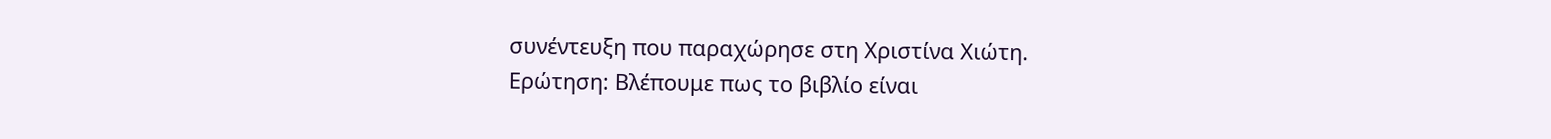συνέντευξη που παραχώρησε στη Χριστίνα Χιώτη.
Ερώτηση: Βλέπουμε πως το βιβλίο είναι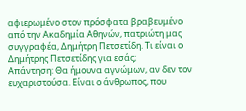αφιερωμένο στον πρόσφατα βραβευμένο από την Ακαδημία Αθηνών, πατριώτη μας συγγραφέα, Δημήτρη Πετσετίδη. Τι είναι ο Δημήτρης Πετσετίδης για εσάς;
Απάντηση: Θα ήμουνα αγνώμων, αν δεν τον ευχαριστούσα. Είναι ο άνθρωπος, που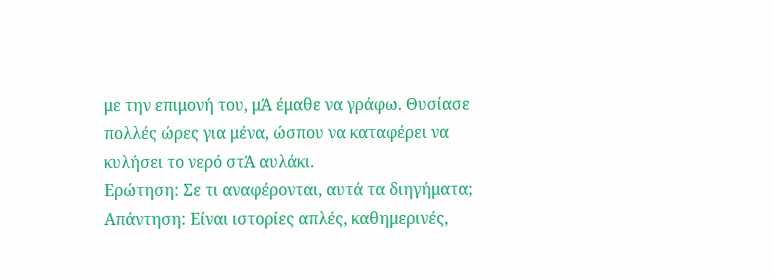με την επιμονή του, μΆ έμαθε να γράφω. Θυσίασε πολλές ώρες για μένα, ώσπου να καταφέρει να κυλήσει το νερό στΆ αυλάκι.
Ερώτηση: Σε τι αναφέρονται, αυτά τα διηγήματα;
Απάντηση: Είναι ιστορίες απλές, καθημερινές,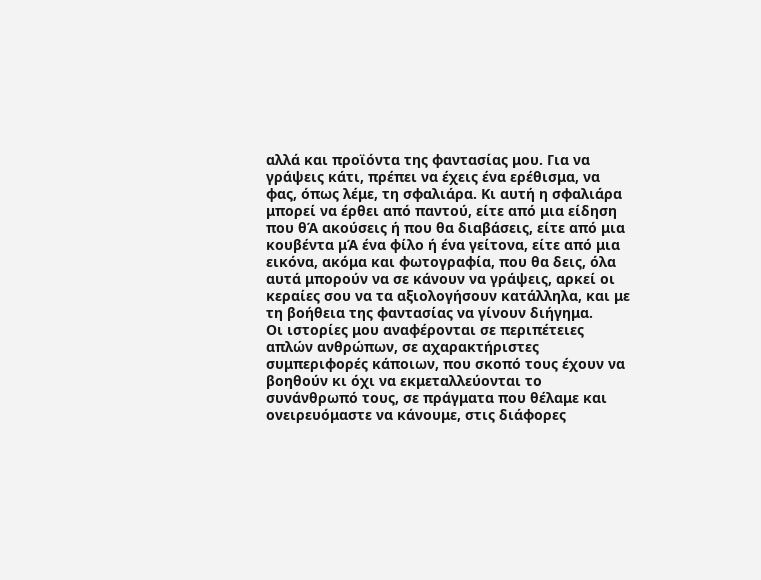αλλά και προϊόντα της φαντασίας μου. Για να γράψεις κάτι, πρέπει να έχεις ένα ερέθισμα, να φας, όπως λέμε, τη σφαλιάρα. Κι αυτή η σφαλιάρα μπορεί να έρθει από παντού, είτε από μια είδηση που θΆ ακούσεις ή που θα διαβάσεις, είτε από μια κουβέντα μΆ ένα φίλο ή ένα γείτονα, είτε από μια εικόνα, ακόμα και φωτογραφία, που θα δεις, όλα αυτά μπορούν να σε κάνουν να γράψεις, αρκεί οι κεραίες σου να τα αξιολογήσουν κατάλληλα, και με τη βοήθεια της φαντασίας να γίνουν διήγημα.
Οι ιστορίες μου αναφέρονται σε περιπέτειες απλών ανθρώπων, σε αχαρακτήριστες συμπεριφορές κάποιων, που σκοπό τους έχουν να βοηθούν κι όχι να εκμεταλλεύονται το συνάνθρωπό τους, σε πράγματα που θέλαμε και ονειρευόμαστε να κάνουμε, στις διάφορες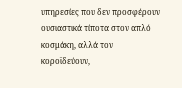υπηρεσίες που δεν προσφέρουν ουσιαστικά τίποτα στον απλό κοσμάκη, αλλά τον κοροϊδεύουν,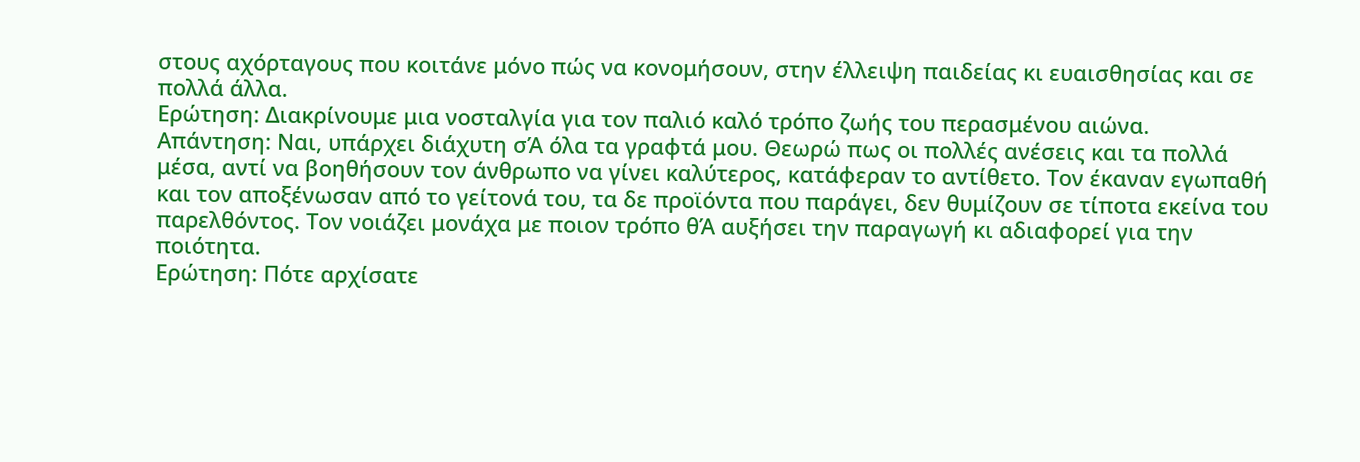στους αχόρταγους που κοιτάνε μόνο πώς να κονομήσουν, στην έλλειψη παιδείας κι ευαισθησίας και σε πολλά άλλα.
Ερώτηση: Διακρίνουμε μια νοσταλγία για τον παλιό καλό τρόπο ζωής του περασμένου αιώνα.
Απάντηση: Ναι, υπάρχει διάχυτη σΆ όλα τα γραφτά μου. Θεωρώ πως οι πολλές ανέσεις και τα πολλά μέσα, αντί να βοηθήσουν τον άνθρωπο να γίνει καλύτερος, κατάφεραν το αντίθετο. Τον έκαναν εγωπαθή και τον αποξένωσαν από το γείτονά του, τα δε προϊόντα που παράγει, δεν θυμίζουν σε τίποτα εκείνα του παρελθόντος. Τον νοιάζει μονάχα με ποιον τρόπο θΆ αυξήσει την παραγωγή κι αδιαφορεί για την ποιότητα.
Ερώτηση: Πότε αρχίσατε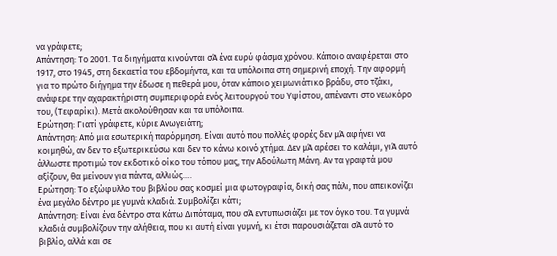να γράφετε;
Απάντηση: Το 2001. Τα διηγήματα κινούνται σΆ ένα ευρύ φάσμα χρόνου. Κάποιο αναφέρεται στο 1917, στο 1945, στη δεκαετία του εβδομήντα, και τα υπόλοιπα στη σημερινή εποχή. Την αφορμή για το πρώτο διήγημα την έδωσε η πεθερά μου, όταν κάποιο χειμωνιάτικο βράδυ, στο τζάκι, ανάφερε την αχαρακτήριστη συμπεριφορά ενός λειτουργού του Υψίστου, απέναντι στο νεωκόρο του, (Τεφαρίκι). Μετά ακολούθησαν και τα υπόλοιπα.
Ερώτηση: Γιατί γράφετε, κύριε Ανωγειάτη;
Απάντηση: Από μια εσωτερική παρόρμηση. Είναι αυτό που πολλές φορές δεν μΆ αφήνει να κοιμηθώ, αν δεν το εξωτερικεύσω και δεν το κάνω κοινό χτήμα. Δεν μΆ αρέσει το καλάμι, γιΆ αυτό άλλωστε προτιμώ τον εκδοτικό οίκο του τόπου μας, την Αδούλωτη Μάνη. Αν τα γραφτά μου αξίζουν, θα μείνουν για πάντα, αλλιώς….
Ερώτηση: Το εξώφυλλο του βιβλίου σας κοσμεί μια φωτογραφία, δική σας πάλι, που απεικονίζει ένα μεγάλο δέντρο με γυμνά κλαδιά. Συμβολίζει κάτι;
Απάντηση: Είναι ένα δέντρο στα Κάτω Διπόταμα, που σΆ εντυπωσιάζει με τον όγκο του. Τα γυμνά κλαδιά συμβολίζουν την αλήθεια, που κι αυτή είναι γυμνή, κι έτσι παρουσιάζεται σΆ αυτό το βιβλίο, αλλά και σε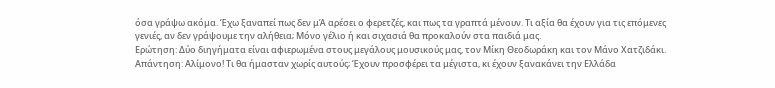όσα γράψω ακόμα. Έχω ξαναπεί πως δεν μΆ αρέσει ο φερετζές, και πως τα γραπτά μένουν. Τι αξία θα έχουν για τις επόμενες γενιές, αν δεν γράψουμε την αλήθεια; Μόνο γέλιο ή και σιχασιά θα προκαλούν στα παιδιά μας.
Ερώτηση: Δύο διηγήματα είναι αφιερωμένα στους μεγάλους μουσικούς μας, τον Μίκη Θεοδωράκη και τον Μάνο Χατζιδάκι.
Απάντηση: Αλίμονο! Τι θα ήμασταν χωρίς αυτούς; Έχουν προσφέρει τα μέγιστα, κι έχουν ξανακάνει την Ελλάδα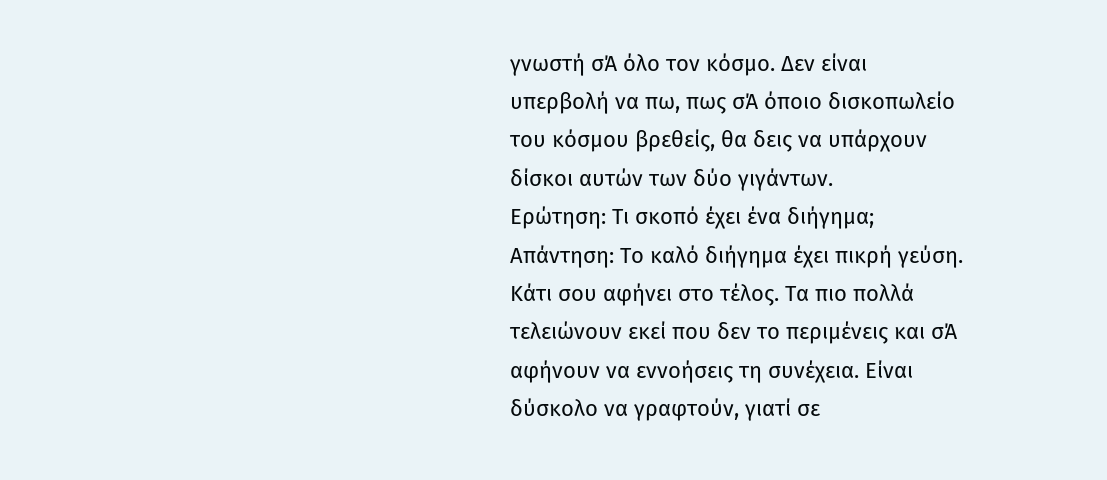γνωστή σΆ όλο τον κόσμο. Δεν είναι υπερβολή να πω, πως σΆ όποιο δισκοπωλείο του κόσμου βρεθείς, θα δεις να υπάρχουν δίσκοι αυτών των δύο γιγάντων.
Ερώτηση: Τι σκοπό έχει ένα διήγημα;
Απάντηση: Το καλό διήγημα έχει πικρή γεύση. Κάτι σου αφήνει στο τέλος. Τα πιο πολλά τελειώνουν εκεί που δεν το περιμένεις και σΆ αφήνουν να εννοήσεις τη συνέχεια. Είναι δύσκολο να γραφτούν, γιατί σε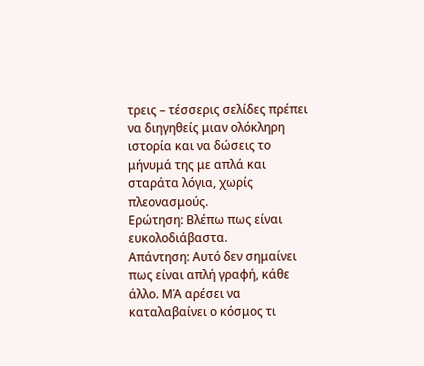τρεις – τέσσερις σελίδες πρέπει να διηγηθείς μιαν ολόκληρη ιστορία και να δώσεις το μήνυμά της με απλά και σταράτα λόγια, χωρίς πλεονασμούς.
Ερώτηση: Βλέπω πως είναι ευκολοδιάβαστα.
Απάντηση: Αυτό δεν σημαίνει πως είναι απλή γραφή, κάθε άλλο. ΜΆ αρέσει να καταλαβαίνει ο κόσμος τι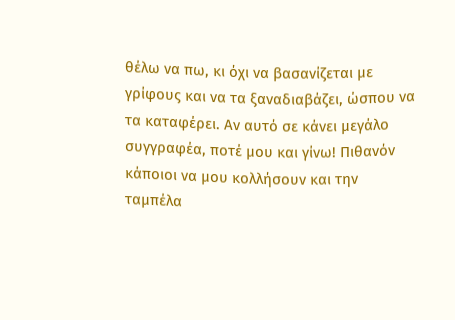θέλω να πω, κι όχι να βασανίζεται με γρίφους και να τα ξαναδιαβάζει, ώσπου να τα καταφέρει. Αν αυτό σε κάνει μεγάλο συγγραφέα, ποτέ μου και γίνω! Πιθανόν κάποιοι να μου κολλήσουν και την ταμπέλα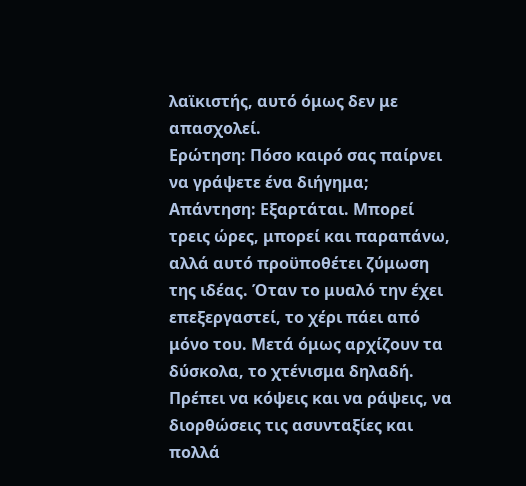λαϊκιστής, αυτό όμως δεν με απασχολεί.
Ερώτηση: Πόσο καιρό σας παίρνει να γράψετε ένα διήγημα;
Απάντηση: Εξαρτάται. Μπορεί τρεις ώρες, μπορεί και παραπάνω, αλλά αυτό προϋποθέτει ζύμωση της ιδέας. Όταν το μυαλό την έχει επεξεργαστεί, το χέρι πάει από μόνο του. Μετά όμως αρχίζουν τα δύσκολα, το χτένισμα δηλαδή. Πρέπει να κόψεις και να ράψεις, να διορθώσεις τις ασυνταξίες και πολλά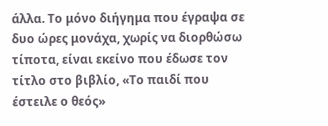άλλα. Το μόνο διήγημα που έγραψα σε δυο ώρες μονάχα, χωρίς να διορθώσω τίποτα, είναι εκείνο που έδωσε τον τίτλο στο βιβλίο, «Το παιδί που έστειλε ο θεός»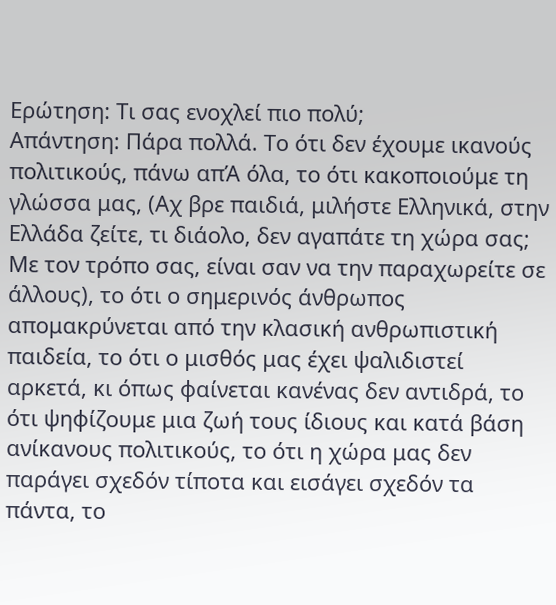Ερώτηση: Τι σας ενοχλεί πιο πολύ;
Απάντηση: Πάρα πολλά. Το ότι δεν έχουμε ικανούς πολιτικούς, πάνω απΆ όλα, το ότι κακοποιούμε τη γλώσσα μας, (Αχ βρε παιδιά, μιλήστε Ελληνικά, στην Ελλάδα ζείτε, τι διάολο, δεν αγαπάτε τη χώρα σας; Με τον τρόπο σας, είναι σαν να την παραχωρείτε σε άλλους), το ότι ο σημερινός άνθρωπος απομακρύνεται από την κλασική ανθρωπιστική παιδεία, το ότι ο μισθός μας έχει ψαλιδιστεί αρκετά, κι όπως φαίνεται κανένας δεν αντιδρά, το ότι ψηφίζουμε μια ζωή τους ίδιους και κατά βάση ανίκανους πολιτικούς, το ότι η χώρα μας δεν παράγει σχεδόν τίποτα και εισάγει σχεδόν τα πάντα, το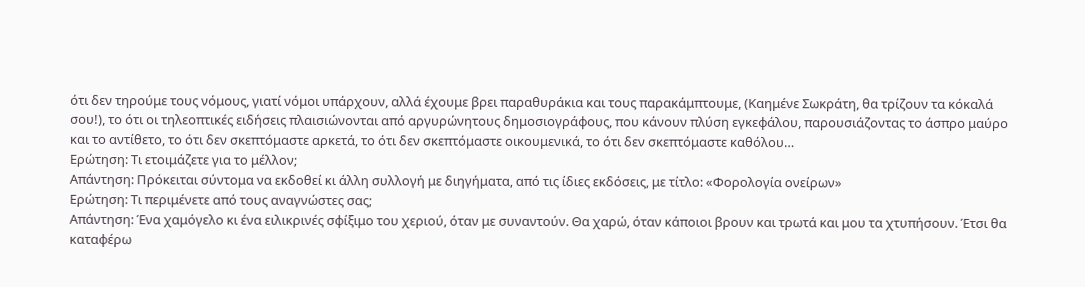ότι δεν τηρούμε τους νόμους, γιατί νόμοι υπάρχουν, αλλά έχουμε βρει παραθυράκια και τους παρακάμπτουμε, (Καημένε Σωκράτη, θα τρίζουν τα κόκαλά σου!), το ότι οι τηλεοπτικές ειδήσεις πλαισιώνονται από αργυρώνητους δημοσιογράφους, που κάνουν πλύση εγκεφάλου, παρουσιάζοντας το άσπρο μαύρο και το αντίθετο, το ότι δεν σκεπτόμαστε αρκετά, το ότι δεν σκεπτόμαστε οικουμενικά, το ότι δεν σκεπτόμαστε καθόλου…
Ερώτηση: Τι ετοιμάζετε για το μέλλον;
Απάντηση: Πρόκειται σύντομα να εκδοθεί κι άλλη συλλογή με διηγήματα, από τις ίδιες εκδόσεις, με τίτλο: «Φορολογία ονείρων»
Ερώτηση: Τι περιμένετε από τους αναγνώστες σας;
Απάντηση: Ένα χαμόγελο κι ένα ειλικρινές σφίξιμο του χεριού, όταν με συναντούν. Θα χαρώ, όταν κάποιοι βρουν και τρωτά και μου τα χτυπήσουν. Έτσι θα καταφέρω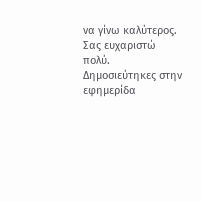να γίνω καλύτερος. Σας ευχαριστώ πολύ.
Δημοσιεύτηκες στην εφημερίδα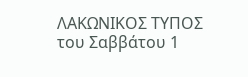ΛΑΚΩΝΙΚΟΣ ΤΥΠΟΣ του Σαββάτου 1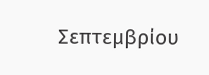Σεπτεμβρίου